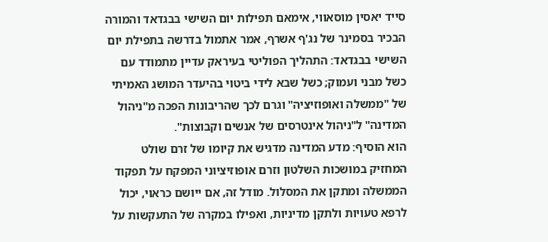סייד יאסין מוסאווי, אימאם תפילות יום השישי בבגדאד והמורה הבכיר בסמינר של נג'ף אשרף, אמר אתמול בדרשה בתפילת יום השישי בבגדאד: התהליך הפוליטי בעיראק עדיין מתמודד עם כשל מבני ועמוק; כשל שבא לידי ביטוי בהיעדר המושג האמיתי של "ממשלה ואופוזיציה" וגרם לכך שהריבונות הפכה מ"ניהול המדינה" ל"ניהול אינטרסים של אנשים וקבוצות".
הוא הוסיף: מדע המדינה מדגיש את קיומו של זרם שולט המחזיק במושכות השלטון וזרם אופוזיציוני המפקח על תפקוד הממשלה ומתקן את המסלול. מודל זה, אם ייושם כראוי, יכול לרפא טעויות ולתקן מדיניות, ואפילו במקרה של התעקשות על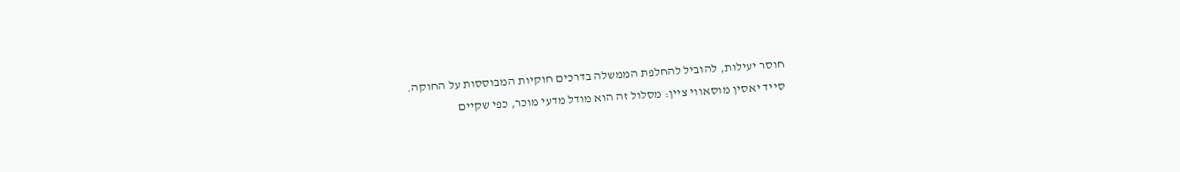חוסר יעילות, להוביל להחלפת הממשלה בדרכים חוקיות המבוססות על החוקה.
סייד יאסין מוסאווי ציין: מסלול זה הוא מודל מדעי מוכר, כפי שקיים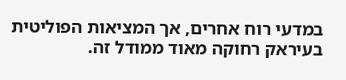במדעי רוח אחרים, אך המציאות הפוליטית בעיראק רחוקה מאוד ממודל זה.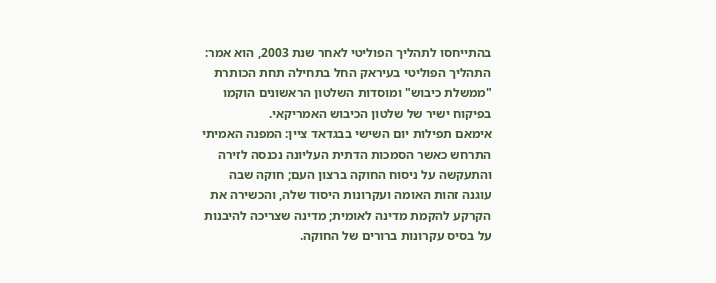בהתייחסו לתהליך הפוליטי לאחר שנת 2003, הוא אמר: התהליך הפוליטי בעיראק החל בתחילה תחת הכותרת "ממשלת כיבוש" ומוסדות השלטון הראשונים הוקמו בפיקוח ישיר של שלטון הכיבוש האמריקאי.
אימאם תפילות יום השישי בבגדאד ציין: המפנה האמיתי התרחש כאשר הסמכות הדתית העליונה נכנסה לזירה והתעקשה על ניסוח החוקה ברצון העם; חוקה שבה עוגנה זהות האומה ועקרונות היסוד שלה, והכשירה את הקרקע להקמת מדינה לאומית; מדינה שצריכה להיבנות על בסיס עקרונות ברורים של החוקה.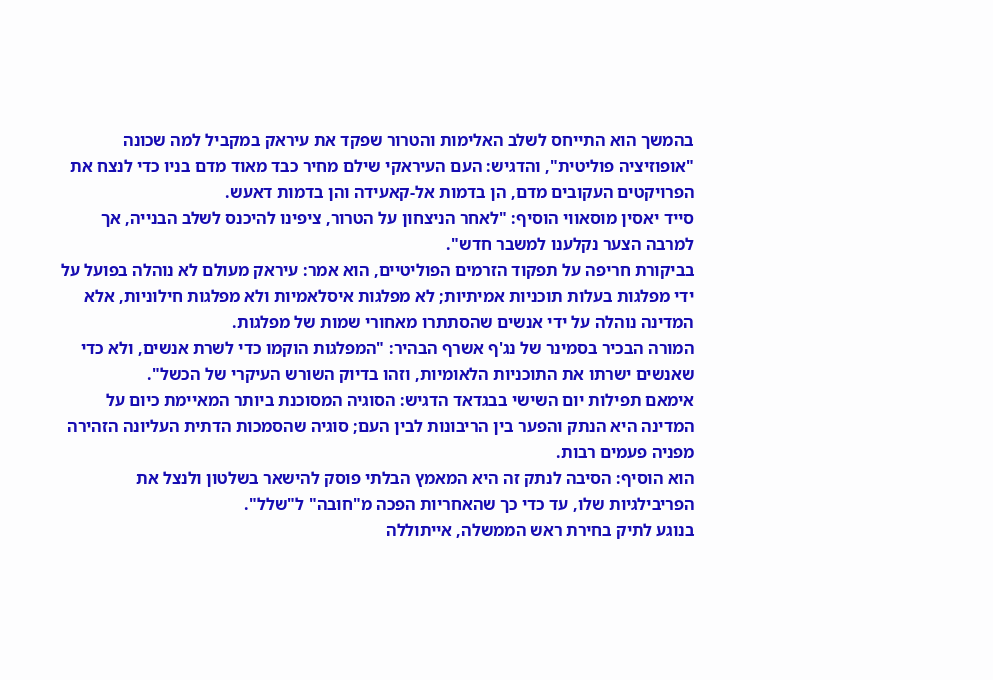בהמשך הוא התייחס לשלב האלימות והטרור שפקד את עיראק במקביל למה שכונה "אופוזיציה פוליטית", והדגיש: העם העיראקי שילם מחיר כבד מאוד מדם בניו כדי לנצח את הפרויקטים העקובים מדם, הן בדמות אל-קאעידה והן בדמות דאעש.
סייד יאסין מוסאווי הוסיף: "לאחר הניצחון על הטרור, ציפינו להיכנס לשלב הבנייה, אך למרבה הצער נקלענו למשבר חדש".
בביקורת חריפה על תפקוד הזרמים הפוליטיים, הוא אמר: עיראק מעולם לא נוהלה בפועל על ידי מפלגות בעלות תוכניות אמיתיות; לא מפלגות איסלאמיות ולא מפלגות חילוניות, אלא המדינה נוהלה על ידי אנשים שהסתתרו מאחורי שמות של מפלגות.
המורה הבכיר בסמינר של נג'ף אשרף הבהיר: "המפלגות הוקמו כדי לשרת אנשים, ולא כדי שאנשים ישרתו את התוכניות הלאומיות, וזהו בדיוק השורש העיקרי של הכשל".
אימאם תפילות יום השישי בבגדאד הדגיש: הסוגיה המסוכנת ביותר המאיימת כיום על המדינה היא הנתק והפער בין הריבונות לבין העם; סוגיה שהסמכות הדתית העליונה הזהירה מפניה פעמים רבות.
הוא הוסיף: הסיבה לנתק זה היא המאמץ הבלתי פוסק להישאר בשלטון ולנצל את הפריבילגיות שלו, עד כדי כך שהאחריות הפכה מ"חובה" ל"שלל".
בנוגע לתיק בחירת ראש הממשלה, אייתוללה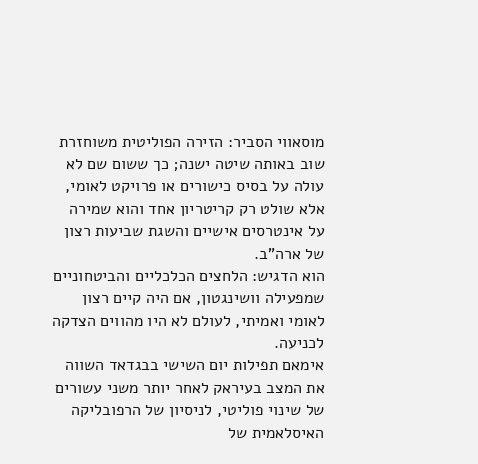מוסאווי הסביר: הזירה הפוליטית משוחזרת שוב באותה שיטה ישנה; כך ששום שם לא עולה על בסיס כישורים או פרויקט לאומי, אלא שולט רק קריטריון אחד והוא שמירה על אינטרסים אישיים והשגת שביעות רצון של ארה"ב.
הוא הדגיש: הלחצים הכלכליים והביטחוניים שמפעילה וושינגטון, אם היה קיים רצון לאומי ואמיתי, לעולם לא היו מהווים הצדקה לכניעה.
אימאם תפילות יום השישי בבגדאד השווה את המצב בעיראק לאחר יותר משני עשורים של שינוי פוליטי, לניסיון של הרפובליקה האיסלאמית של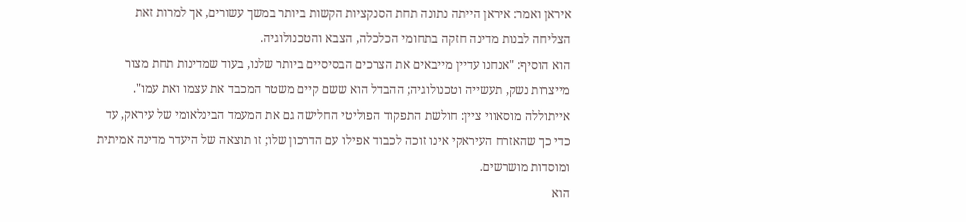איראן ואמר: איראן הייתה נתונה תחת הסנקציות הקשות ביותר במשך עשורים, אך למרות זאת הצליחה לבנות מדינה חזקה בתחומי הכלכלה, הצבא והטכנולוגיה.
הוא הוסיף: "אנחנו עדיין מייבאים את הצרכים הבסיסיים ביותר שלנו, בעוד שמדינות תחת מצור מייצרות נשק, תעשייה וטכנולוגיה; ההבדל הוא ששם קיים משטר המכבד את עצמו ואת עמו".
אייתוללה מוסאווי ציין: חולשת התפקוד הפוליטי החלישה גם את המעמד הבינלאומי של עיראק, עד כדי כך שהאזרח העיראקי אינו זוכה לכבוד אפילו עם הדרכון שלו; זו תוצאה של היעדר מדינה אמיתית ומוסדות מושרשים.
הוא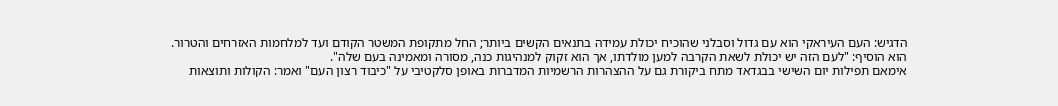הדגיש: העם העיראקי הוא עם גדול וסבלני שהוכיח יכולת עמידה בתנאים הקשים ביותר; החל מתקופת המשטר הקודם ועד למלחמות האזרחים והטרור.
הוא הוסיף: "לעם הזה יש יכולת לשאת הקרבה למען מולדתו, אך הוא זקוק למנהיגות כנה, מסורה ומאמינה בעם שלה".
אימאם תפילות יום השישי בבגדאד מתח ביקורת גם על ההצהרות הרשמיות המדברות באופן סלקטיבי על "כיבוד רצון העם" ואמר: הקולות ותוצאות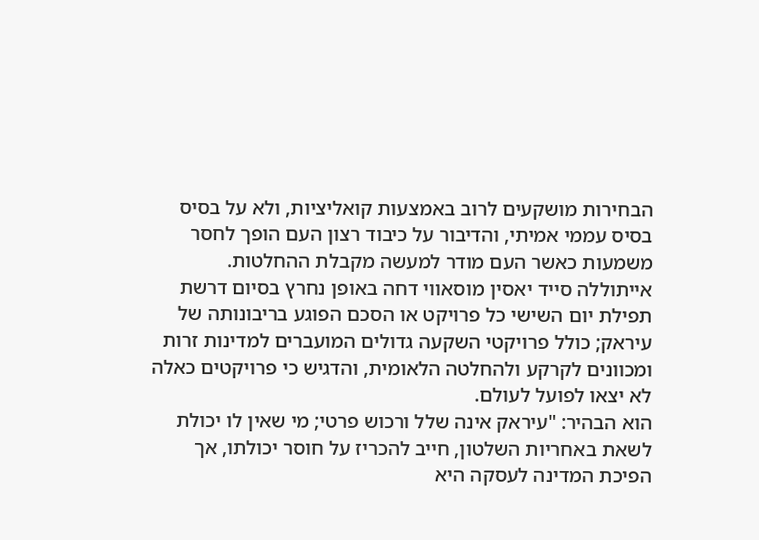הבחירות מושקעים לרוב באמצעות קואליציות, ולא על בסיס בסיס עממי אמיתי, והדיבור על כיבוד רצון העם הופך לחסר משמעות כאשר העם מודר למעשה מקבלת ההחלטות.
אייתוללה סייד יאסין מוסאווי דחה באופן נחרץ בסיום דרשת תפילת יום השישי כל פרויקט או הסכם הפוגע בריבונותה של עיראק; כולל פרויקטי השקעה גדולים המועברים למדינות זרות ומכוונים לקרקע ולהחלטה הלאומית, והדגיש כי פרויקטים כאלה לא יצאו לפועל לעולם.
הוא הבהיר: "עיראק אינה שלל ורכוש פרטי; מי שאין לו יכולת לשאת באחריות השלטון, חייב להכריז על חוסר יכולתו, אך הפיכת המדינה לעסקה היא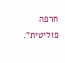חרפה פוליטית".